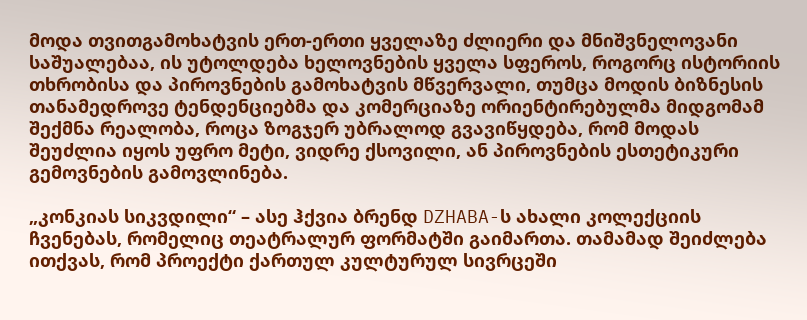მოდა თვითგამოხატვის ერთ-ერთი ყველაზე ძლიერი და მნიშვნელოვანი საშუალებაა, ის უტოლდება ხელოვნების ყველა სფეროს, როგორც ისტორიის თხრობისა და პიროვნების გამოხატვის მწვერვალი, თუმცა მოდის ბიზნესის თანამედროვე ტენდენციებმა და კომერციაზე ორიენტირებულმა მიდგომამ შექმნა რეალობა, როცა ზოგჯერ უბრალოდ გვავიწყდება, რომ მოდას შეუძლია იყოს უფრო მეტი, ვიდრე ქსოვილი, ან პიროვნების ესთეტიკური გემოვნების გამოვლინება.

„კონკიას სიკვდილი“ – ასე ჰქვია ბრენდ DZHABA-ს ახალი კოლექციის ჩვენებას, რომელიც თეატრალურ ფორმატში გაიმართა. თამამად შეიძლება ითქვას, რომ პროექტი ქართულ კულტურულ სივრცეში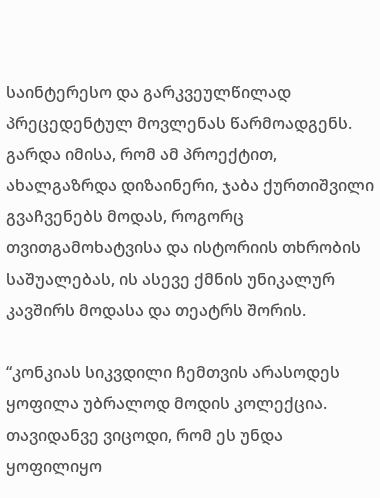საინტერესო და გარკვეულწილად პრეცედენტულ მოვლენას წარმოადგენს. გარდა იმისა, რომ ამ პროექტით,  ახალგაზრდა დიზაინერი, ჯაბა ქურთიშვილი გვაჩვენებს მოდას, როგორც თვითგამოხატვისა და ისტორიის თხრობის საშუალებას, ის ასევე ქმნის უნიკალურ კავშირს მოდასა და თეატრს შორის.

“კონკიას სიკვდილი ჩემთვის არასოდეს ყოფილა უბრალოდ მოდის კოლექცია. თავიდანვე ვიცოდი, რომ ეს უნდა ყოფილიყო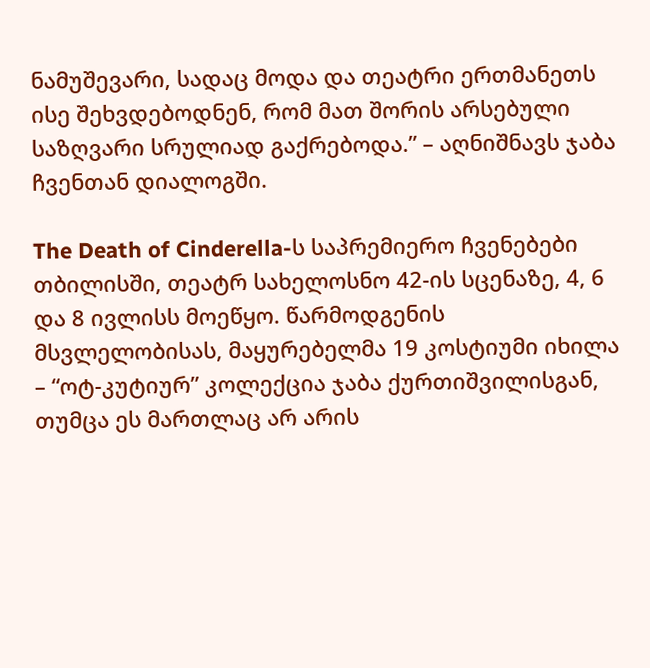ნამუშევარი, სადაც მოდა და თეატრი ერთმანეთს ისე შეხვდებოდნენ, რომ მათ შორის არსებული საზღვარი სრულიად გაქრებოდა.” – აღნიშნავს ჯაბა ჩვენთან დიალოგში.

The Death of Cinderella-ს საპრემიერო ჩვენებები თბილისში, თეატრ სახელოსნო 42-ის სცენაზე, 4, 6 და 8 ივლისს მოეწყო. წარმოდგენის მსვლელობისას, მაყურებელმა 19 კოსტიუმი იხილა – “ოტ-კუტიურ” კოლექცია ჯაბა ქურთიშვილისგან, თუმცა ეს მართლაც არ არის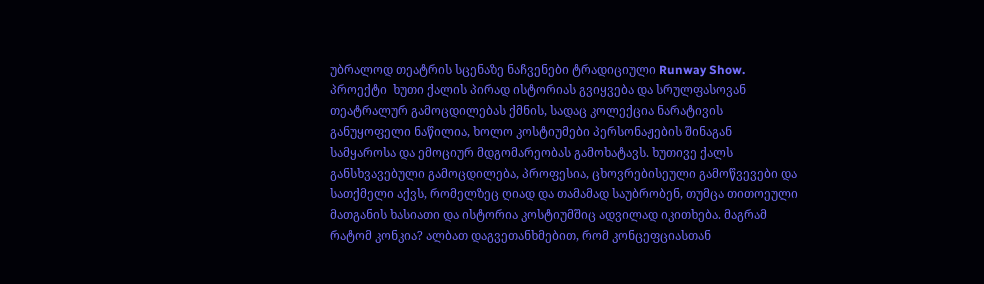უბრალოდ თეატრის სცენაზე ნაჩვენები ტრადიციული Runway Show. პროექტი  ხუთი ქალის პირად ისტორიას გვიყვება და სრულფასოვან თეატრალურ გამოცდილებას ქმნის, სადაც კოლექცია ნარატივის განუყოფელი ნაწილია, ხოლო კოსტიუმები პერსონაჟების შინაგან სამყაროსა და ემოციურ მდგომარეობას გამოხატავს. ხუთივე ქალს განსხვავებული გამოცდილება, პროფესია, ცხოვრებისეული გამოწვევები და სათქმელი აქვს, რომელზეც ღიად და თამამად საუბრობენ, თუმცა თითოეული მათგანის ხასიათი და ისტორია კოსტიუმშიც ადვილად იკითხება. მაგრამ რატომ კონკია? ალბათ დაგვეთანხმებით, რომ კონცეფციასთან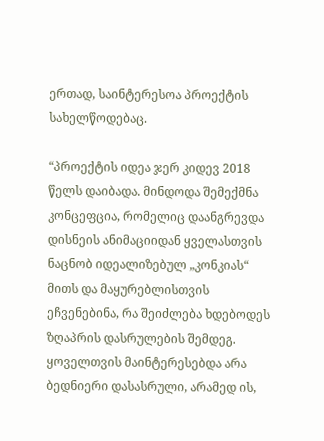ერთად, საინტერესოა პროექტის სახელწოდებაც.

“პროექტის იდეა ჯერ კიდევ 2018 წელს დაიბადა. მინდოდა შემექმნა კონცეფცია, რომელიც დაანგრევდა დისნეის ანიმაციიდან ყველასთვის ნაცნობ იდეალიზებულ „კონკიას“ მითს და მაყურებლისთვის ეჩვენებინა, რა შეიძლება ხდებოდეს ზღაპრის დასრულების შემდეგ. ყოველთვის მაინტერესებდა არა ბედნიერი დასასრული, არამედ ის,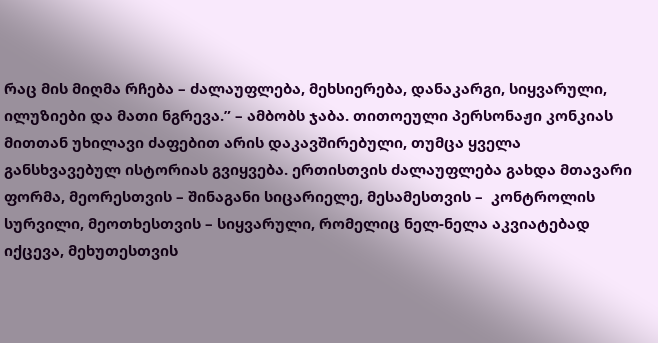რაც მის მიღმა რჩება – ძალაუფლება, მეხსიერება, დანაკარგი, სიყვარული, ილუზიები და მათი ნგრევა.” – ამბობს ჯაბა. თითოეული პერსონაჟი კონკიას მითთან უხილავი ძაფებით არის დაკავშირებული, თუმცა ყველა განსხვავებულ ისტორიას გვიყვება. ერთისთვის ძალაუფლება გახდა მთავარი ფორმა, მეორესთვის – შინაგანი სიცარიელე, მესამესთვის –  კონტროლის სურვილი, მეოთხესთვის – სიყვარული, რომელიც ნელ-ნელა აკვიატებად იქცევა, მეხუთესთვის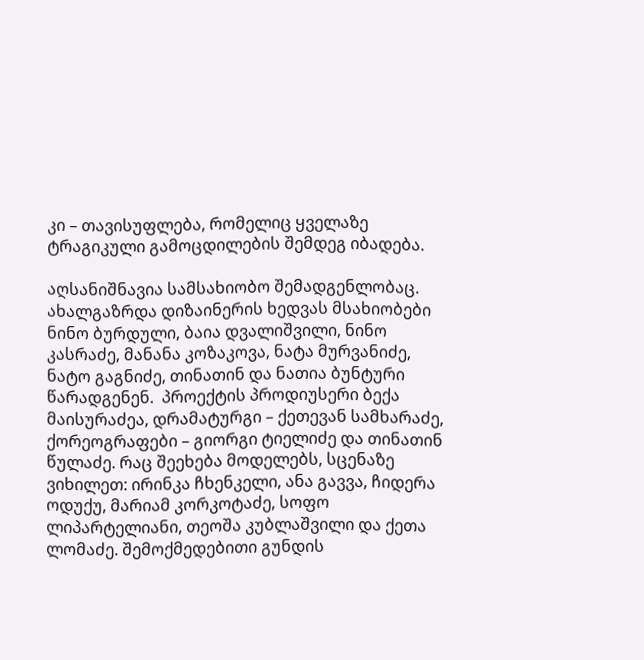კი – თავისუფლება, რომელიც ყველაზე ტრაგიკული გამოცდილების შემდეგ იბადება.

აღსანიშნავია სამსახიობო შემადგენლობაც. ახალგაზრდა დიზაინერის ხედვას მსახიობები ნინო ბურდული, ბაია დვალიშვილი, ნინო კასრაძე, მანანა კოზაკოვა, ნატა მურვანიძე, ნატო გაგნიძე, თინათინ და ნათია ბუნტური წარადგენენ.  პროექტის პროდიუსერი ბექა მაისურაძეა, დრამატურგი – ქეთევან სამხარაძე, ქორეოგრაფები – გიორგი ტიელიძე და თინათინ წულაძე. რაც შეეხება მოდელებს, სცენაზე ვიხილეთ: ირინკა ჩხენკელი, ანა გავვა, ჩიდერა ოდუქუ, მარიამ კორკოტაძე, სოფო ლიპარტელიანი, თეოშა კუბლაშვილი და ქეთა ლომაძე. შემოქმედებითი გუნდის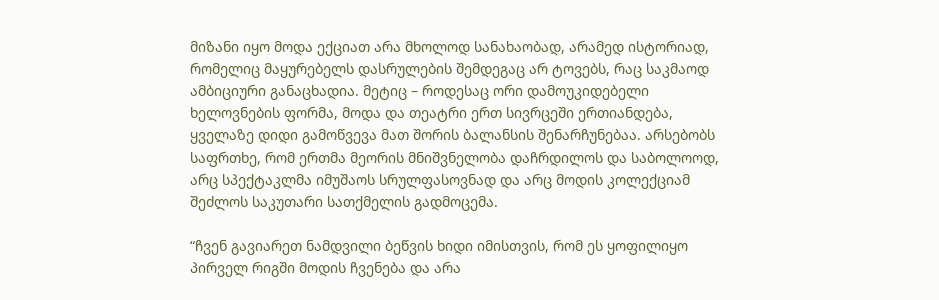მიზანი იყო მოდა ექციათ არა მხოლოდ სანახაობად, არამედ ისტორიად, რომელიც მაყურებელს დასრულების შემდეგაც არ ტოვებს, რაც საკმაოდ ამბიციური განაცხადია. მეტიც – როდესაც ორი დამოუკიდებელი ხელოვნების ფორმა, მოდა და თეატრი ერთ სივრცეში ერთიანდება, ყველაზე დიდი გამოწვევა მათ შორის ბალანსის შენარჩუნებაა. არსებობს საფრთხე, რომ ერთმა მეორის მნიშვნელობა დაჩრდილოს და საბოლოოდ, არც სპექტაკლმა იმუშაოს სრულფასოვნად და არც მოდის კოლექციამ შეძლოს საკუთარი სათქმელის გადმოცემა.

“ჩვენ გავიარეთ ნამდვილი ბეწვის ხიდი იმისთვის, რომ ეს ყოფილიყო პირველ რიგში მოდის ჩვენება და არა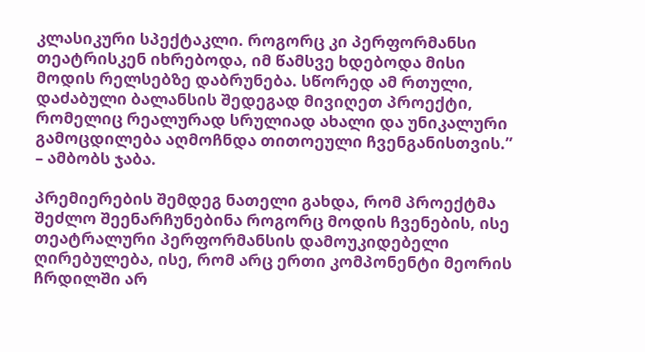კლასიკური სპექტაკლი. როგორც კი პერფორმანსი თეატრისკენ იხრებოდა, იმ წამსვე ხდებოდა მისი მოდის რელსებზე დაბრუნება. სწორედ ამ რთული, დაძაბული ბალანსის შედეგად მივიღეთ პროექტი, რომელიც რეალურად სრულიად ახალი და უნიკალური გამოცდილება აღმოჩნდა თითოეული ჩვენგანისთვის.” – ამბობს ჯაბა.

პრემიერების შემდეგ ნათელი გახდა, რომ პროექტმა შეძლო შეენარჩუნებინა როგორც მოდის ჩვენების, ისე თეატრალური პერფორმანსის დამოუკიდებელი ღირებულება, ისე, რომ არც ერთი კომპონენტი მეორის ჩრდილში არ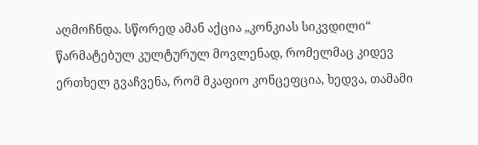აღმოჩნდა. სწორედ ამან აქცია „კონკიას სიკვდილი“ წარმატებულ კულტურულ მოვლენად, რომელმაც კიდევ ერთხელ გვაჩვენა, რომ მკაფიო კონცეფცია, ხედვა, თამამი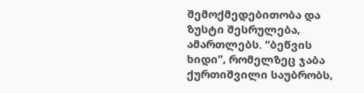შემოქმედებითობა და ზუსტი შესრულება, ამართლებს. “ბეწვის ხიდი”, რომელზეც ჯაბა ქურთიშვილი საუბრობს,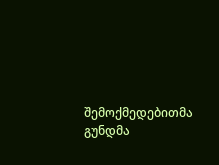შემოქმედებითმა გუნდმა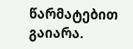წარმატებით გაიარა.